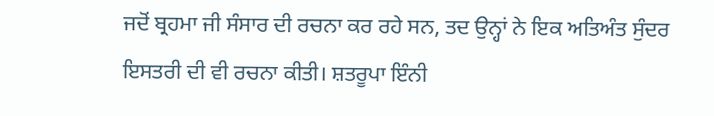ਜਦੋਂ ਬ੍ਰਹਮਾ ਜੀ ਸੰਸਾਰ ਦੀ ਰਚਨਾ ਕਰ ਰਹੇ ਸਨ, ਤਦ ਉਨ੍ਹਾਂ ਨੇ ਇਕ ਅਤਿਅੰਤ ਸੁੰਦਰ ਇਸਤਰੀ ਦੀ ਵੀ ਰਚਨਾ ਕੀਤੀ। ਸ਼ਤਰੂਪਾ ਇੰਨੀ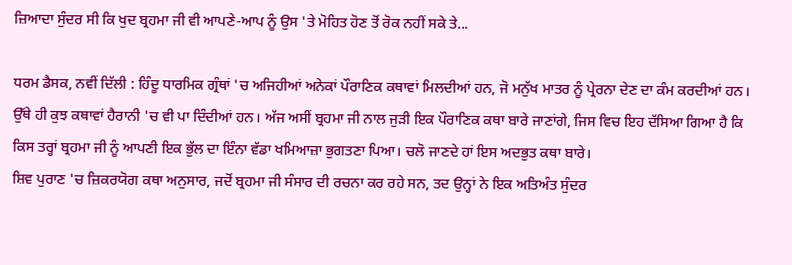ਜ਼ਿਆਦਾ ਸੁੰਦਰ ਸੀ ਕਿ ਖੁਦ ਬ੍ਰਹਮਾ ਜੀ ਵੀ ਆਪਣੇ-ਆਪ ਨੂੰ ਉਸ 'ਤੇ ਮੋਹਿਤ ਹੋਣ ਤੋਂ ਰੋਕ ਨਹੀਂ ਸਕੇ ਤੇ...

ਧਰਮ ਡੈਸਕ, ਨਵੀਂ ਦਿੱਲੀ : ਹਿੰਦੂ ਧਾਰਮਿਕ ਗ੍ਰੰਥਾਂ 'ਚ ਅਜਿਹੀਆਂ ਅਨੇਕਾਂ ਪੌਰਾਣਿਕ ਕਥਾਵਾਂ ਮਿਲਦੀਆਂ ਹਨ, ਜੋ ਮਨੁੱਖ ਮਾਤਰ ਨੂੰ ਪ੍ਰੇਰਨਾ ਦੇਣ ਦਾ ਕੰਮ ਕਰਦੀਆਂ ਹਨ। ਉੱਥੇ ਹੀ ਕੁਝ ਕਥਾਵਾਂ ਹੈਰਾਨੀ 'ਚ ਵੀ ਪਾ ਦਿੰਦੀਆਂ ਹਨ। ਅੱਜ ਅਸੀਂ ਬ੍ਰਹਮਾ ਜੀ ਨਾਲ ਜੁੜੀ ਇਕ ਪੌਰਾਣਿਕ ਕਥਾ ਬਾਰੇ ਜਾਣਾਂਗੇ, ਜਿਸ ਵਿਚ ਇਹ ਦੱਸਿਆ ਗਿਆ ਹੈ ਕਿ ਕਿਸ ਤਰ੍ਹਾਂ ਬ੍ਰਹਮਾ ਜੀ ਨੂੰ ਆਪਣੀ ਇਕ ਭੁੱਲ ਦਾ ਇੰਨਾ ਵੱਡਾ ਖਮਿਆਜ਼ਾ ਭੁਗਤਣਾ ਪਿਆ। ਚਲੋ ਜਾਣਦੇ ਹਾਂ ਇਸ ਅਦਭੁਤ ਕਥਾ ਬਾਰੇ।
ਸ਼ਿਵ ਪੁਰਾਣ 'ਚ ਜ਼ਿਕਰਯੋਗ ਕਥਾ ਅਨੁਸਾਰ, ਜਦੋਂ ਬ੍ਰਹਮਾ ਜੀ ਸੰਸਾਰ ਦੀ ਰਚਨਾ ਕਰ ਰਹੇ ਸਨ, ਤਦ ਉਨ੍ਹਾਂ ਨੇ ਇਕ ਅਤਿਅੰਤ ਸੁੰਦਰ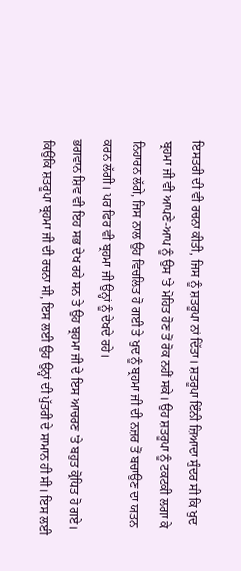ਇਸਤਰੀ ਦੀ ਵੀ ਰਚਨਾ ਕੀਤੀ, ਜਿਸ ਨੂੰ ਸ਼ਤਰੂਪਾ ਨਾਂ ਦਿੱਤਾ। ਸ਼ਤਰੂਪਾ ਇੰਨੀ ਜ਼ਿਆਦਾ ਸੁੰਦਰ ਸੀ ਕਿ ਖੁਦ ਬ੍ਰਹਮਾ ਜੀ ਵੀ ਆਪਣੇ-ਆਪ ਨੂੰ ਉਸ 'ਤੇ ਮੋਹਿਤ ਹੋਣ ਤੋਂ ਰੋਕ ਨਹੀਂ ਸਕੇ। ਉਹ ਸ਼ਤਰੂਪਾ ਨੂੰ ਟਕਟਕੀ ਲਗਾ ਕੇ ਨਿਹਾਰਨ ਲੱਗੇ, ਜਿਸ ਨਾਲ ਉਹ ਵਿਚਲਿਤ ਹੋ ਗਈ ਤੇ ਖੁਦ ਨੂੰ ਬ੍ਰਹਮਾ ਜੀ ਦੀ ਨਜ਼ਰ ਤੋਂ ਬਚਾਉਣ ਦਾ ਯਤਨ ਕਰਨ ਲੱਗੀ। ਪਰ ਫਿਰ ਵੀ ਬ੍ਰਹਮਾ ਜੀ ਉਨ੍ਹਾਂ ਨੂੰ ਦੇਖਦੇ ਰਹੇ।
ਭਗਵਾਨ ਸ਼ਿਵ ਵੀ ਇਹ ਸਭ ਦੇਖ ਰਹੇ ਸਨ ਤੇ ਉਹ ਬ੍ਰਹਮਾ ਜੀ ਦੇ ਇਸ ਆਚਰਣ 'ਤੇ ਬਹੁਤ ਕ੍ਰੋਧਿਤ ਹੋ ਗਏ। ਕਿਉਂਕਿ ਸ਼ਤਰੂਪਾ ਬ੍ਰਹਮਾ ਜੀ ਦੀ ਰਚਨਾ ਸੀ, ਇਸ ਲਈ ਉਹ ਉਨ੍ਹਾਂ ਦੀ ਪੁੱਤਰੀ ਦੇ ਸਾਮਾਨ ਹੀ ਸੀ। ਇਸ ਲਈ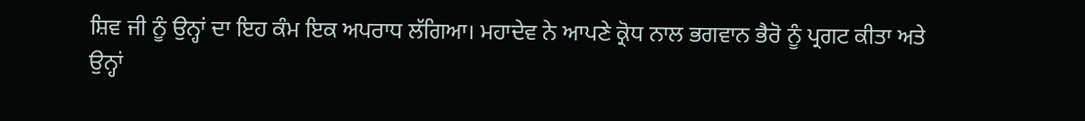ਸ਼ਿਵ ਜੀ ਨੂੰ ਉਨ੍ਹਾਂ ਦਾ ਇਹ ਕੰਮ ਇਕ ਅਪਰਾਧ ਲੱਗਿਆ। ਮਹਾਦੇਵ ਨੇ ਆਪਣੇ ਕ੍ਰੋਧ ਨਾਲ ਭਗਵਾਨ ਭੈਰੋ ਨੂੰ ਪ੍ਰਗਟ ਕੀਤਾ ਅਤੇ ਉਨ੍ਹਾਂ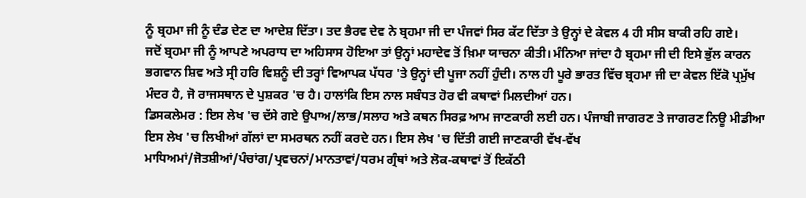ਨੂੰ ਬ੍ਰਹਮਾ ਜੀ ਨੂੰ ਦੰਡ ਦੇਣ ਦਾ ਆਦੇਸ਼ ਦਿੱਤਾ। ਤਦ ਭੈਰਵ ਦੇਵ ਨੇ ਬ੍ਰਹਮਾ ਜੀ ਦਾ ਪੰਜਵਾਂ ਸਿਰ ਕੱਟ ਦਿੱਤਾ ਤੇ ਉਨ੍ਹਾਂ ਦੇ ਕੇਵਲ 4 ਹੀ ਸੀਸ ਬਾਕੀ ਰਹਿ ਗਏ।
ਜਦੋਂ ਬ੍ਰਹਮਾ ਜੀ ਨੂੰ ਆਪਣੇ ਅਪਰਾਧ ਦਾ ਅਹਿਸਾਸ ਹੋਇਆ ਤਾਂ ਉਨ੍ਹਾਂ ਮਹਾਦੇਵ ਤੋਂ ਖ਼ਿਮਾ ਯਾਚਨਾ ਕੀਤੀ। ਮੰਨਿਆ ਜਾਂਦਾ ਹੈ ਬ੍ਰਹਮਾ ਜੀ ਦੀ ਇਸੇ ਭੁੱਲ ਕਾਰਨ ਭਗਵਾਨ ਸ਼ਿਵ ਅਤੇ ਸ੍ਰੀ ਹਰਿ ਵਿਸ਼ਨੂੰ ਦੀ ਤਰ੍ਹਾਂ ਵਿਆਪਕ ਪੱਧਰ 'ਤੇ ਉਨ੍ਹਾਂ ਦੀ ਪੂਜਾ ਨਹੀਂ ਹੁੰਦੀ। ਨਾਲ ਹੀ ਪੂਰੇ ਭਾਰਤ ਵਿੱਚ ਬ੍ਰਹਮਾ ਜੀ ਦਾ ਕੇਵਲ ਇੱਕੋ ਪ੍ਰਮੁੱਖ ਮੰਦਰ ਹੈ, ਜੋ ਰਾਜਸਥਾਨ ਦੇ ਪੁਸ਼ਕਰ 'ਚ ਹੈ। ਹਾਲਾਂਕਿ ਇਸ ਨਾਲ ਸਬੰਧਤ ਹੋਰ ਵੀ ਕਥਾਵਾਂ ਮਿਲਦੀਆਂ ਹਨ।
ਡਿਸਕਲੇਮਰ : ਇਸ ਲੇਖ 'ਚ ਦੱਸੇ ਗਏ ਉਪਾਅ/ਲਾਭ/ਸਲਾਹ ਅਤੇ ਕਥਨ ਸਿਰਫ਼ ਆਮ ਜਾਣਕਾਰੀ ਲਈ ਹਨ। ਪੰਜਾਬੀ ਜਾਗਰਣ ਤੇ ਜਾਗਰਣ ਨਿਊ ਮੀਡੀਆ ਇਸ ਲੇਖ 'ਚ ਲਿਖੀਆਂ ਗੱਲਾਂ ਦਾ ਸਮਰਥਨ ਨਹੀਂ ਕਰਦੇ ਹਨ। ਇਸ ਲੇਖ 'ਚ ਦਿੱਤੀ ਗਈ ਜਾਣਕਾਰੀ ਵੱਖ-ਵੱਖ ਮਾਧਿਅਮਾਂ/ਜੋਤਸ਼ੀਆਂ/ਪੰਚਾਂਗ/ਪ੍ਰਵਚਨਾਂ/ਮਾਨਤਾਵਾਂ/ਧਰਮ ਗ੍ਰੰਥਾਂ ਅਤੇ ਲੋਕ-ਕਥਾਵਾਂ ਤੋਂ ਇਕੱਠੀ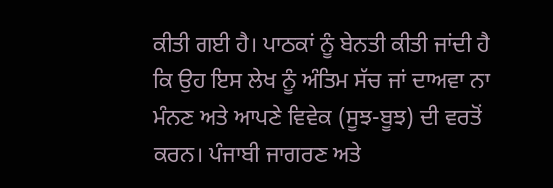ਕੀਤੀ ਗਈ ਹੈ। ਪਾਠਕਾਂ ਨੂੰ ਬੇਨਤੀ ਕੀਤੀ ਜਾਂਦੀ ਹੈ ਕਿ ਉਹ ਇਸ ਲੇਖ ਨੂੰ ਅੰਤਿਮ ਸੱਚ ਜਾਂ ਦਾਅਵਾ ਨਾ ਮੰਨਣ ਅਤੇ ਆਪਣੇ ਵਿਵੇਕ (ਸੂਝ-ਬੂਝ) ਦੀ ਵਰਤੋਂ ਕਰਨ। ਪੰਜਾਬੀ ਜਾਗਰਣ ਅਤੇ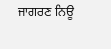ਜਾਗਰਣ ਨਿਊ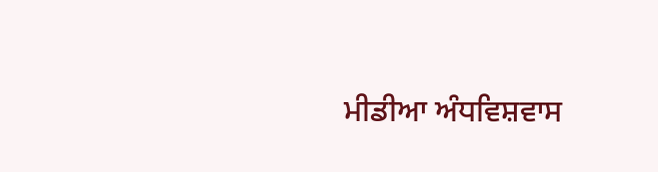ਮੀਡੀਆ ਅੰਧਵਿਸ਼ਵਾਸ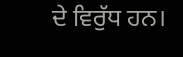ਦੇ ਵਿਰੁੱਧ ਹਨ।